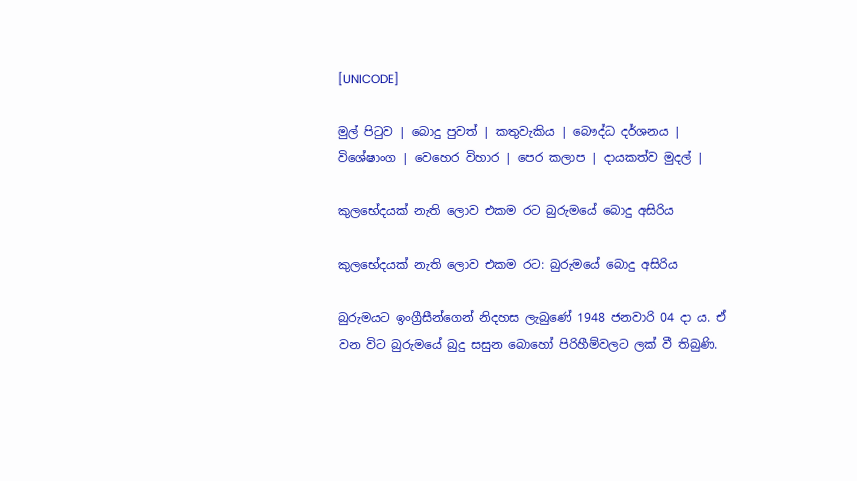[UNICODE]

මුල් පිටුව | බොදු පුවත් | කතුවැකිය | බෞද්ධ දර්ශනය | විශේෂාංග | වෙහෙර විහාර | පෙර කලාප | දායකත්ව මුදල් |

කුලභේදයක් නැති ලොව එකම රට බුරුමයේ බොදු අසිරිය

කුලභේදයක් නැති ලොව එකම රට: බුරුමයේ බොදු අසිරිය

බුරුමයට ඉංග්‍රීසීන්ගෙන් නිදහස ලැබුණේ 1948 ජනවාරි 04 දා ය. ඒ වන විට බුරුමයේ බුදු සසුන බොහෝ පිරිහීම්වලට ලක් වී තිබුණි.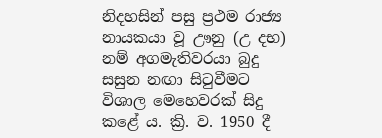නිදහසින් පසු ප්‍රථම රාජ්‍ය නායකයා වූ ඌනු (උ දභ) නම් අගමැතිවරයා බුදු සසුන නඟා සිටුවීමට විශාල මෙහෙවරක් සිදු කළේ ය. ක්‍රි. ව. 1950 දී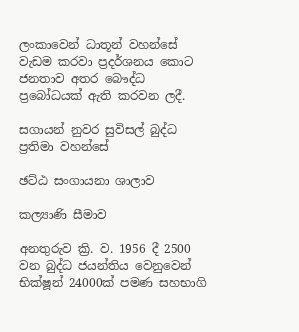ලංකාවෙන් ධාතූන් වහන්සේ වැඩම කරවා ප්‍රදර්ශනය කොට ජනතාව අතර බෞද්ධ ප්‍රබෝධයක් ඇති කරවන ලදී.

සගායන් නුවර සුවිසල් බුද්ධ ප්‍රතිමා වහන්සේ

ඡට්ඨ සංගායනා ශාලාව

කල්‍යාණි සීමාව

අනතුරුව ක්‍රි. ව. 1956 දී 2500 වන බුද්ධ ජයන්තිය වෙනුවෙන් භික්ෂූන් 24000ක් පමණ සහභාගි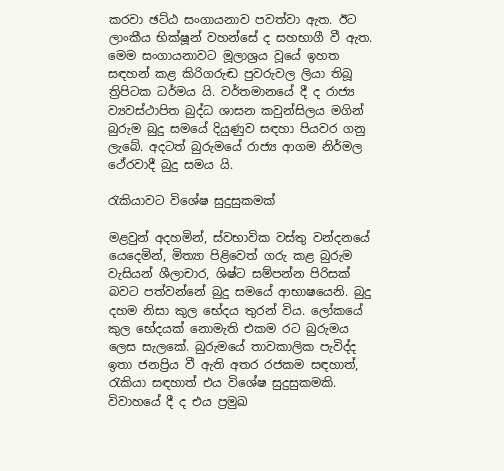කරවා ඡට්ඨ සංගායනාව පවත්වා ඇත. ඊට ලාංකීය භික්ෂූන් වහන්සේ ද සහභාගී වී ඇත. මෙම සංගායනාවට මූලාශ්‍රය වූයේ ඉහත සඳහන් කළ කිරිගරුඬ පුවරුවල ලියා තිබූ ත්‍රිපිටක ධර්මය යි. වර්තමානයේ දී ද රාජ්‍ය ව්‍යවස්ථාපිත බුද්ධ ශාසන කවුන්සිලය මගින් බුරුම බුදු සමයේ දියුණුව සඳහා පියවර ගනු ලැබේ. අදටත් බුරුමයේ රාජ්‍ය ආගම නිර්මල ථේරවාදී බුදු සමය යි.

රැකියාවට විශේෂ සුදුසුකමක්

මළවුන් අදහමින්, ස්වභාවික වස්තු වන්දනයේ යෙදෙමින්, මිත්‍යා පිළිවෙත් ගරු කළ බුරුම වැසියන් ශීලාචාර, ශිෂ්ට සම්පන්න පිරිසක් බවට පත්වන්නේ බුදු සමයේ ආභාෂයෙනි. බුදු දහම නිසා කුල භේදය තුරන් විය. ලෝකයේ කුල භේදයක් නොමැති එකම රට බුරුමය ලෙස සැලකේ. බුරුමයේ තාවකාලික පැවිද්ද ඉතා ජනප්‍රිය වී ඇති අතර රජකම සඳහාත්, රැකියා සඳහාත් එය විශේෂ සුදුසුකමකි. විවාහයේ දී ද එය ප්‍රමුඛ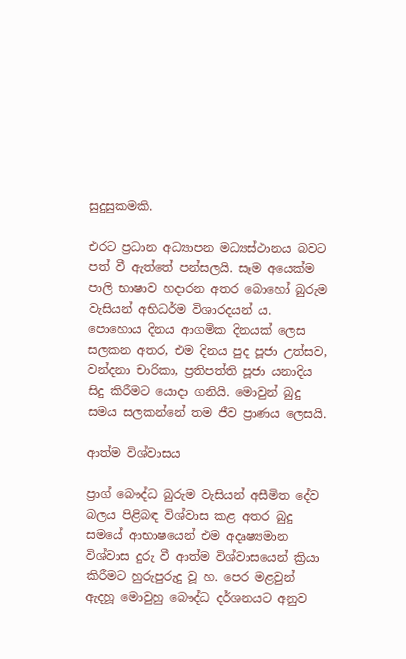සුදුසුකමකි.

එරට ප්‍රධාන අධ්‍යාපන මධ්‍යස්ථානය බවට පත් වී ඇත්තේ පන්සලයි. සෑම අයෙක්ම පාලි භාෂාව හදාරන අතර බොහෝ බුරුම වැසියන් අභිධර්ම විශාරදයන් ය. පොහොය දිනය ආගමික දිනයක් ලෙස සලකන අතර, එම දිනය පුද පූජා උත්සව, වන්දනා චාරිකා, ප්‍රතිපත්ති පූජා යනාදිය සිදු කිරීමට යොදා ගනියි. මොවුන් බුදු සමය සලකන්නේ තම ජීව ප්‍රාණය ලෙසයි.

ආත්ම විශ්වාසය

ප්‍රාග් බෞද්ධ බුරුම වැසියන් අසීමිත දේව බලය පිළිබඳ විශ්වාස කළ අතර බුදු සමයේ ආභාෂයෙන් එම අදෘෂ්‍යමාන විශ්වාස දුරු වී ආත්ම විශ්වාසයෙන් ක්‍රියා කිරීමට හුරුපුරුදු වූ හ. පෙර මළවුන් ඇදහූ මොවුහු බෞද්ධ දර්ශනයට අනුව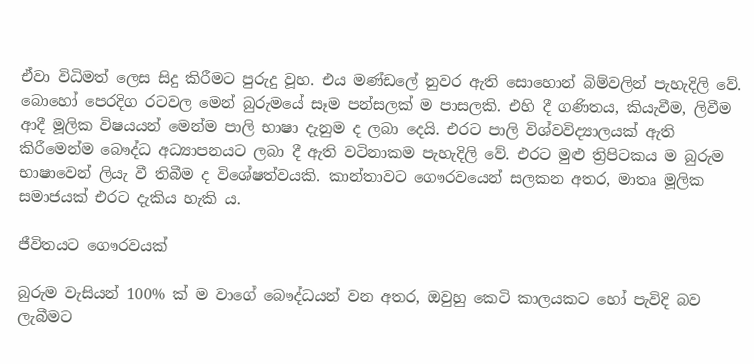ඒවා විධිමත් ලෙස සිදු කිරීමට පුරුදු වූහ. එය මණ්ඩලේ නුවර ඇති සොහොන් බිම්වලින් පැහැදිලි වේ. බොහෝ පෙරදිග රටවල මෙන් බුරුමයේ සෑම පන්සලක් ම පාසලකි. එහි දී ගණිතය, කියැවීම, ලිවීම ආදී මූලික විෂයයන් මෙන්ම පාලි භාෂා දැනුම ද ලබා දෙයි. එරට පාලි විශ්වවිද්‍යාලයක් ඇති කිරීමෙන්ම බෞද්ධ අධ්‍යාපනයට ලබා දී ඇති වටිනාකම පැහැදිලි වේ. එරට මුළු ත්‍රිපිටකය ම බුරුම භාෂාවෙන් ලියැ වී තිබීම ද විශේෂත්වයකි. කාන්තාවට ගෞරවයෙන් සලකන අතර, මාතෘ මූලික සමාජයක් එරට දැකිය හැකි ය.

ජීවිතයට ගෞරවයක්

බුරුම වැසියන් 100% ක් ම වාගේ බෞද්ධයන් වන අතර, ඔවුහු කෙටි කාලයකට හෝ පැවිදි බව ලැබීමට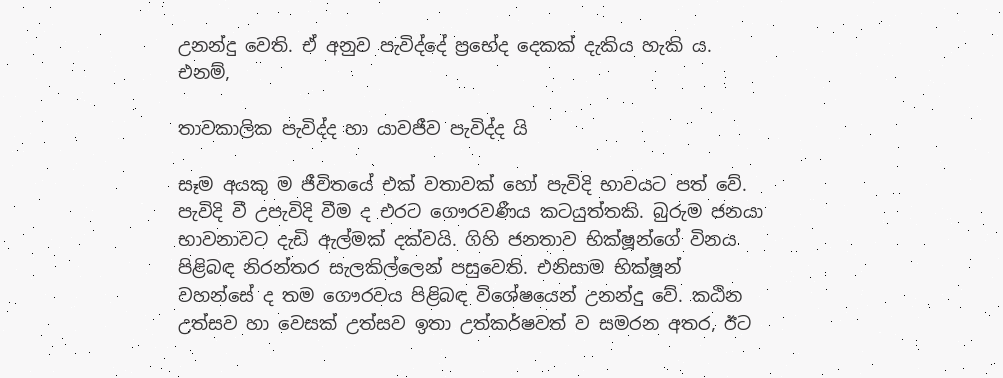උනන්දු වෙති. ඒ අනුව පැවිද්දේ ප්‍රභේද දෙකක් දැකිය හැකි ය. එනම්,

තාවකාලික පැවිද්ද හා යාවජීව පැවිද්ද යි

සෑම අයකු ම ජීවිතයේ එක් වතාවක් හෝ පැවිදි භාවයට පත් වේ. පැවිදි වී උපැවිදි වීම ද එරට ගෞරවණීය කටයුත්තකි. බුරුම ජනයා භාවනාවට දැඩි ඇල්මක් දක්වයි. ගිහි ජනතාව භික්ෂූන්ගේ විනය පිළිබඳ නිරන්තර සැලකිල්ලෙන් පසුවෙති. එනිසාම භික්ෂූන් වහන්සේ ද තම ගෞරවය පිළිබඳ විශේෂයෙන් උනන්දු වේ. කඨින උත්සව හා වෙසක් උත්සව ඉතා උත්කර්ෂවත් ව සමරන අතර, ඊට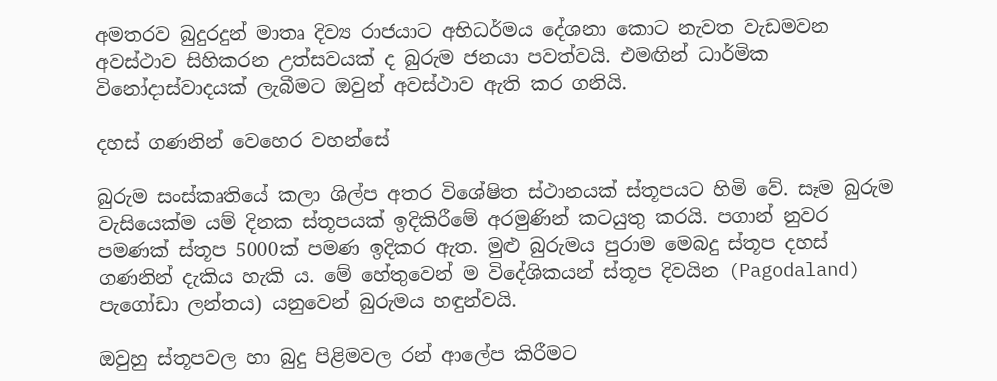අමතරව බුදුරදුන් මාතෘ දිව්‍ය රාජයාට අභිධර්මය දේශනා කොට නැවත වැඩමවන අවස්ථාව සිහිකරන උත්සවයක් ද බුරුම ජනයා පවත්වයි. එමඟින් ධාර්මික විනෝදාස්වාදයක් ලැබීමට ඔවුන් අවස්ථාව ඇති කර ගනියි.

දහස් ගණනින් වෙහෙර වහන්සේ

බුරුම සංස්කෘතියේ කලා ශිල්ප අතර විශේෂිත ස්ථානයක් ස්තූපයට හිමි වේ. සෑම බුරුම වැසියෙක්ම යම් දිනක ස්තූපයක් ඉදිකිරීමේ අරමුණින් කටයුතු කරයි. පගාන් නුවර පමණක් ස්තූප 5000ක් පමණ ඉදිකර ඇත. මුළු බුරුමය පුරාම මෙබදු ස්තූප දහස් ගණනින් දැකිය හැකි ය. මේ හේතුවෙන් ම විදේශිකයන් ස්තූප දිවයින (Pagodaland) පැගෝඩා ලන්තය) යනුවෙන් බුරුමය හඳුන්වයි.

ඔවුහු ස්තූපවල හා බුදු පිළිමවල රන් ආලේප කිරීමට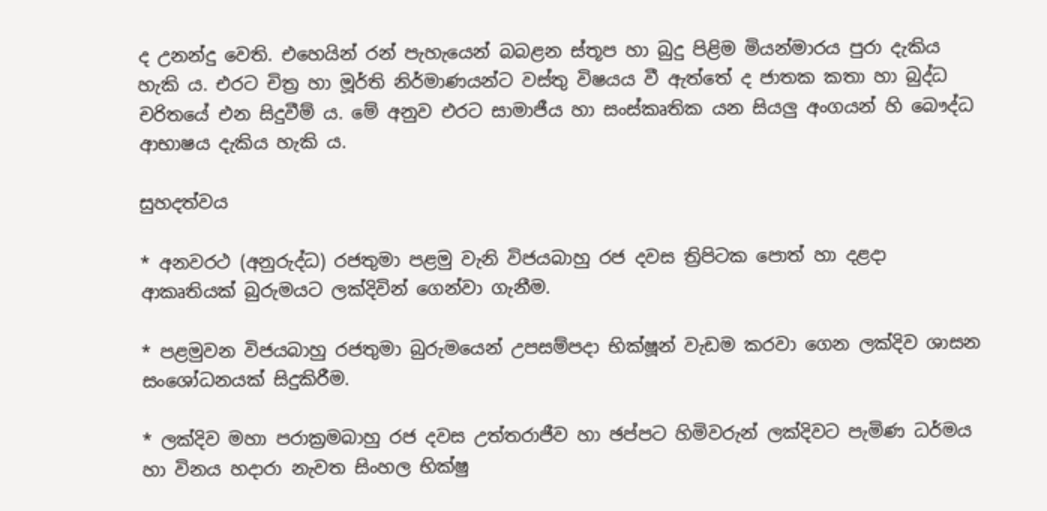ද උනන්දු වෙති. එහෙයින් රන් පැහැයෙන් බබළන ස්තූප හා බුදු පිළිම මියන්මාරය පුරා දැකිය හැකි ය. එරට චිත්‍ර හා මූර්ති නිර්මාණයන්ට වස්තු විෂයය වී ඇත්තේ ද ජාතක කතා හා බුද්ධ චරිතයේ එන සිදුවීම් ය. මේ අනුව එරට සාමාජීය හා සංස්කෘතික යන සියලු අංගයන් හි බෞද්ධ ආභාෂය දැකිය හැකි ය.

සුහදත්වය

* අනවරථ (අනුරුද්ධ) රජතුමා පළමු වැනි විජයබාහු රජ දවස ත්‍රිපිටක පොත් හා දළදා ආකෘතියක් බුරුමයට ලක්දිවින් ගෙන්වා ගැනීම.

* පළමුවන විජයබාහු රජතුමා බුරුමයෙන් උපසම්පදා භික්ෂූන් වැඩම කරවා ගෙන ලක්දිව ශාසන සංශෝධනයක් සිදුකිරීම.

* ලක්දිව මහා පරාක්‍රමබාහු රජ දවස උත්තරාජීව හා ඡප්පට හිමිවරුන් ලක්දිවට පැමිණ ධර්මය හා විනය හදාරා නැවත සිංහල භික්ෂු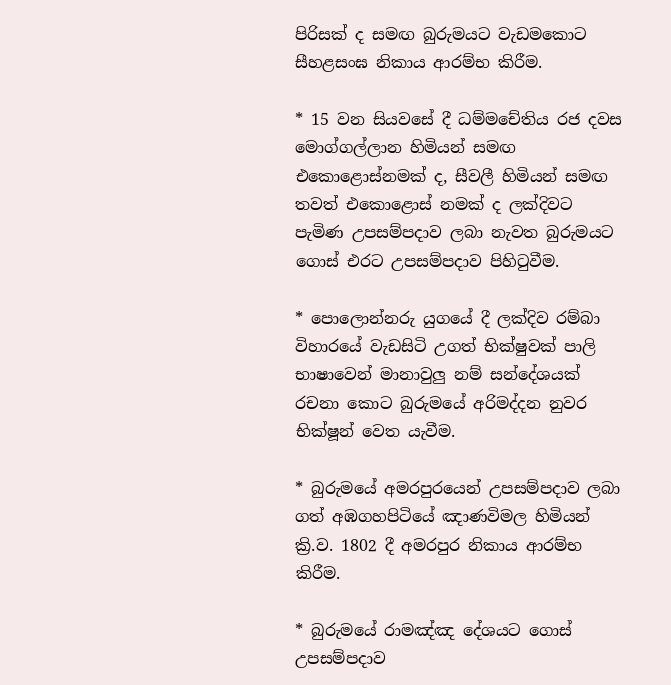පිරිසක් ද සමඟ බුරුමයට වැඩමකොට සීහළසංඝ නිකාය ආරම්භ කිරීම.

* 15 වන සියවසේ දී ධම්මචේතිය රජ දවස මොග්ගල්ලාන හිමියන් සමඟ එකොළොස්නමක් ද, සීවලී හිමියන් සමඟ තවත් එකොළොස් නමක් ද ලක්දිවට පැමිණ උපසම්පදාව ලබා නැවත බුරුමයට ගොස් එරට උපසම්පදාව පිහිටුවීම.

* පොලොන්නරු යුගයේ දී ලක්දිව රම්බා විහාරයේ වැඩසිටි උගත් භික්ෂුවක් පාලි භාෂාවෙන් මානාවුලු නම් සන්දේශයක් රචනා කොට බුරුමයේ අරිමද්දන නුවර භික්ෂූන් වෙත යැවීම.

* බුරුමයේ අමරපුරයෙන් උපසම්පදාව ලබා ගත් අඹගහපිටියේ ඤාණවිමල හිමියන් ක්‍රි.ව. 1802 දී අමරපුර නිකාය ආරම්භ කිරීම.

* බුරුමයේ රාමඤ්ඤ දේශයට ගොස් උපසම්පදාව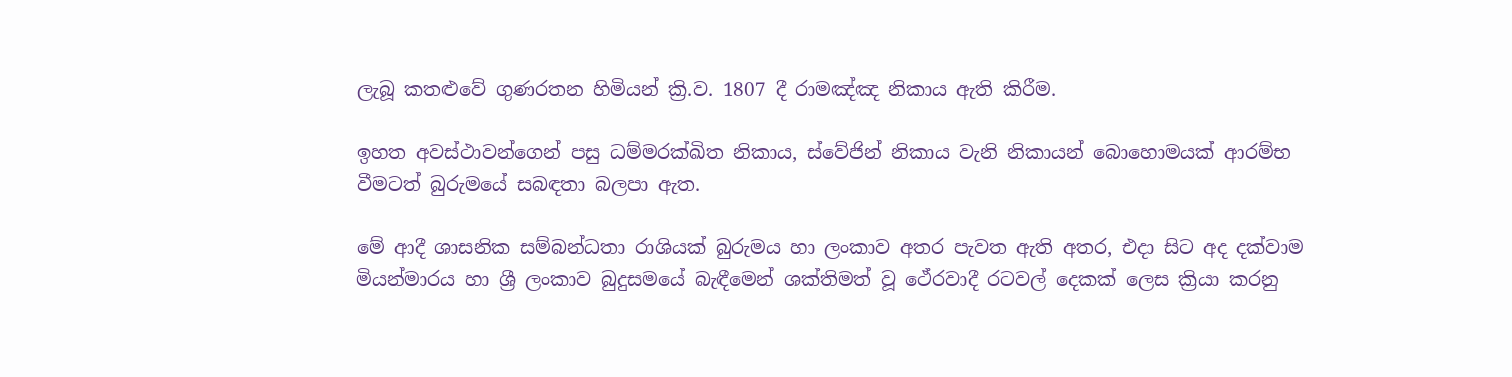ලැබූ කතළුවේ ගුණරතන හිමියන් ක්‍රි.ව. 1807 දී රාමඤ්ඤ නිකාය ඇති කිරීම.

ඉහත අවස්ථාවන්ගෙන් පසු ධම්මරක්‍ඛිත නිකාය, ස්වේජින් නිකාය වැනි නිකායන් බොහොමයක් ආරම්භ වීමටත් බුරුමයේ සබඳතා බලපා ඇත.

මේ ආදී ශාසනික සම්බන්ධතා රාශියක් බුරුමය හා ලංකාව අතර පැවත ඇති අතර, එදා සිට අද දක්වාම මියන්මාරය හා ශ්‍රී ලංකාව බුදුසමයේ බැඳීමෙන් ශක්තිමත් වූ ථේරවාදී රටවල් දෙකක් ලෙස ක්‍රියා කරනු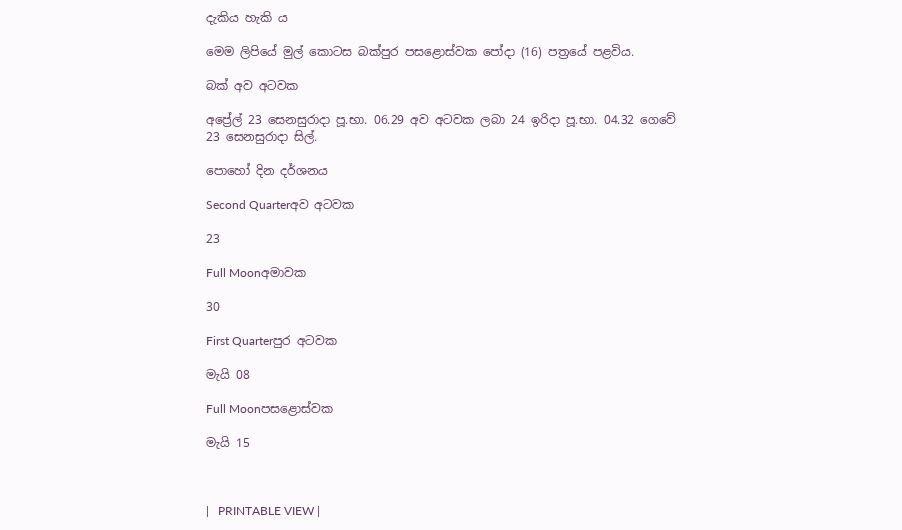දැකිය හැකි ය

මෙම ලිපියේ මුල් කොටස බක්පුර පසළොස්වක පෝදා (16) පත්‍රයේ පළවිය.

බක් අව අටවක

අප්‍රේල් 23 සෙනසුරාදා පූ.භා. 06.29 අව අටවක ලබා 24 ඉරිදා පූ.භා. 04.32 ගෙවේ
23 සෙනසුරාදා සිල්.

පොහෝ දින දර්ශනය

Second Quarterඅව අටවක

23

Full Moonඅමාවක

30

First Quarterපුර අටවක

මැයි 08

Full Moonපසළොස්වක

මැයි 15



|   PRINTABLE VIEW |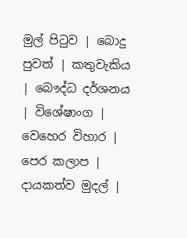මුල් පිටුව | බොදු පුවත් | කතුවැකිය | බෞද්ධ දර්ශනය | විශේෂාංග | වෙහෙර විහාර | පෙර කලාප | දායකත්ව මුදල් |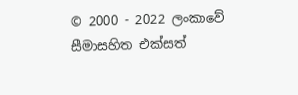© 2000 - 2022 ලංකාවේ සීමාසහිත එක්සත්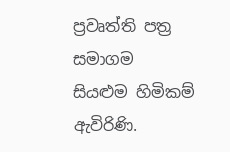ප්‍රවෘත්ති පත්‍ර සමාගම
සියළුම හිමිකම් ඇවිරිණි.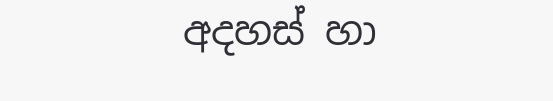අදහස් හා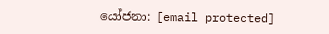යෝජනා: [email protected]